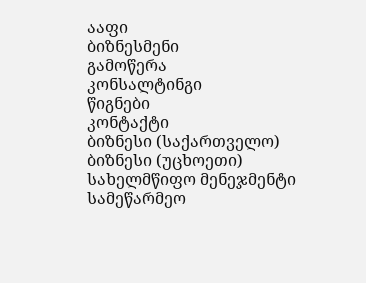ააფი
ბიზნესმენი
გამოწერა
კონსალტინგი
წიგნები
კონტაქტი
ბიზნესი (საქართველო)
ბიზნესი (უცხოეთი)
სახელმწიფო მენეჯმენტი
სამეწარმეო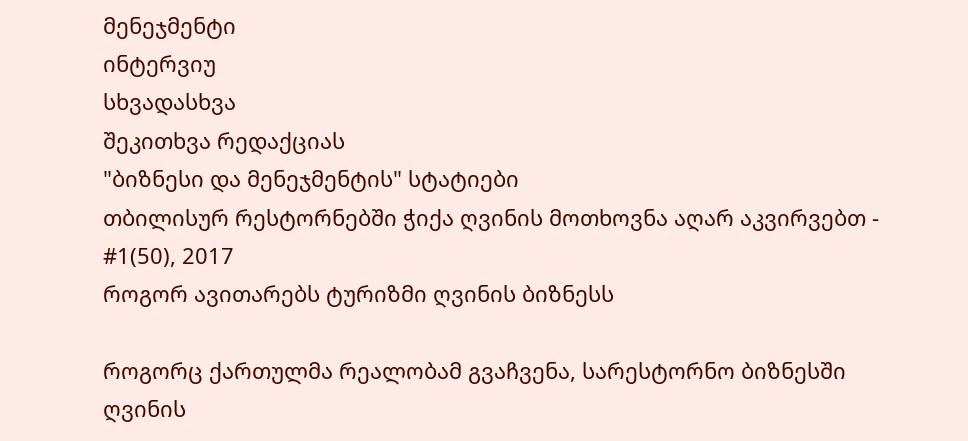მენეჯმენტი
ინტერვიუ
სხვადასხვა
შეკითხვა რედაქციას
"ბიზნესი და მენეჯმენტის" სტატიები
თბილისურ რესტორნებში ჭიქა ღვინის მოთხოვნა აღარ აკვირვებთ - #1(50), 2017
როგორ ავითარებს ტურიზმი ღვინის ბიზნესს

როგორც ქართულმა რეალობამ გვაჩვენა, სარესტორნო ბიზნესში ღვინის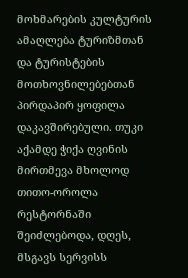მოხმარების კულტურის ამაღლება ტურიზმთან და ტურისტების მოთხოვნილებებთან პირდაპირ ყოფილა დაკავშირებული. თუკი აქამდე ჭიქა ღვინის მირთმევა მხოლოდ თითო-ოროლა რესტორნაში შეიძლებოდა, დღეს, მსგავს სერვისს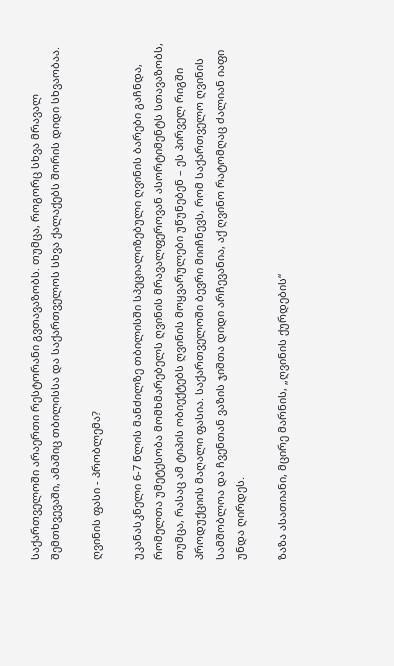საქართველოში არაერთი რესტორანი გვთავაზობს. თუმცა, როგორც სხვა მრავალ შემთხვევაში, ამაშიც თბილისსა და საქართველოს სხვა ქალაქებს შორის დიდი სხვაობაა.

ღვინის ფასი - პრობლემა?

უკანასკნელი 6-7 წლის მანძილზე თბილისში სპეციალიზებული ღვინის ბარები გაჩნდა, რომელთა უმეტესობა მომხმარებელს ღვინის მრავალფეროვან ასორტიმენტს სთავაზობს, თუმცა, რასაც ამ ტიპის ობიექტებს ღვინის მოყვარულები უწუნებენ – ეს პირველ რიგში პროდუქციის მაღალი ფასია. საქართველოში ბევრი მიიჩნევს, რომ საქართველო ღვინის სამშობლოა და ჩვენთან ვაზის ჯიშთა დიდი არჩევანია, აქ ღვინო რატომღაც ძალიან იაფი უნდა ღირდეს.

ზაზა ასათიანი, მცირე მარნის, „ღვინის ქურდების“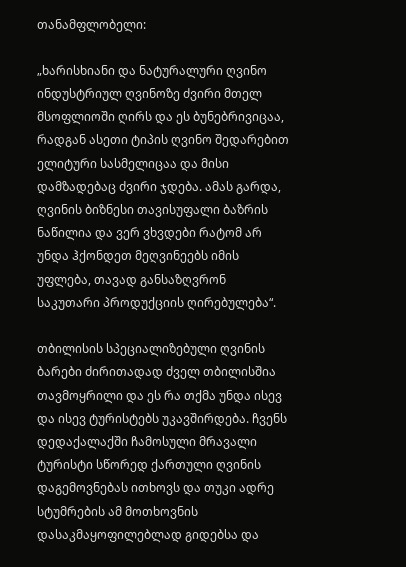თანამფლობელი:

„ხარისხიანი და ნატურალური ღვინო ინდუსტრიულ ღვინოზე ძვირი მთელ მსოფლიოში ღირს და ეს ბუნებრივიცაა, რადგან ასეთი ტიპის ღვინო შედარებით ელიტური სასმელიცაა და მისი დამზადებაც ძვირი ჯდება. ამას გარდა, ღვინის ბიზნესი თავისუფალი ბაზრის ნაწილია და ვერ ვხვდები რატომ არ უნდა ჰქონდეთ მეღვინეებს იმის უფლება, თავად განსაზღვრონ საკუთარი პროდუქციის ღირებულება“.

თბილისის სპეციალიზებული ღვინის ბარები ძირითადად ძველ თბილისშია თავმოყრილი და ეს რა თქმა უნდა ისევ და ისევ ტურისტებს უკავშირდება. ჩვენს დედაქალაქში ჩამოსული მრავალი ტურისტი სწორედ ქართული ღვინის დაგემოვნებას ითხოვს და თუკი ადრე სტუმრების ამ მოთხოვნის დასაკმაყოფილებლად გიდებსა და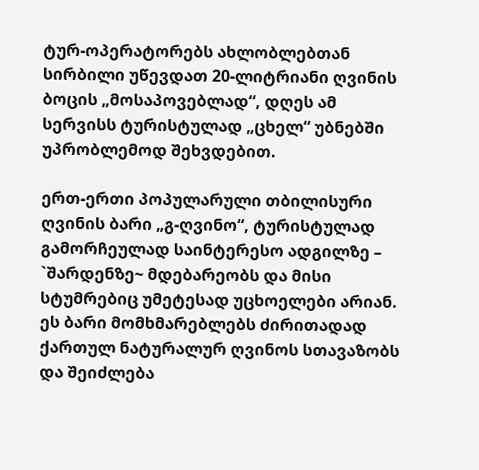ტურ-ოპერატორებს ახლობლებთან სირბილი უწევდათ 20-ლიტრიანი ღვინის ბოცის „მოსაპოვებლად“, დღეს ამ სერვისს ტურისტულად „ცხელ“ უბნებში უპრობლემოდ შეხვდებით.

ერთ-ერთი პოპულარული თბილისური ღვინის ბარი „გ-ღვინო“, ტურისტულად გამორჩეულად საინტერესო ადგილზე – `შარდენზე~ მდებარეობს და მისი სტუმრებიც უმეტესად უცხოელები არიან. ეს ბარი მომხმარებლებს ძირითადად ქართულ ნატურალურ ღვინოს სთავაზობს და შეიძლება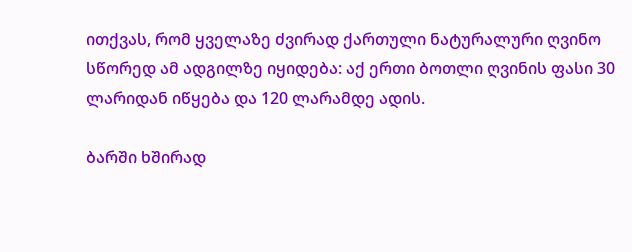ითქვას, რომ ყველაზე ძვირად ქართული ნატურალური ღვინო სწორედ ამ ადგილზე იყიდება: აქ ერთი ბოთლი ღვინის ფასი 30 ლარიდან იწყება და 120 ლარამდე ადის.

ბარში ხშირად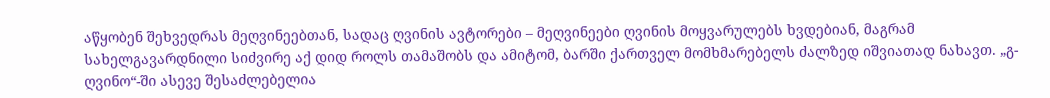აწყობენ შეხვედრას მეღვინეებთან, სადაც ღვინის ავტორები – მეღვინეები ღვინის მოყვარულებს ხვდებიან, მაგრამ სახელგავარდნილი სიძვირე აქ დიდ როლს თამაშობს და ამიტომ, ბარში ქართველ მომხმარებელს ძალზედ იშვიათად ნახავთ. „გ-ღვინო“-ში ასევე შესაძლებელია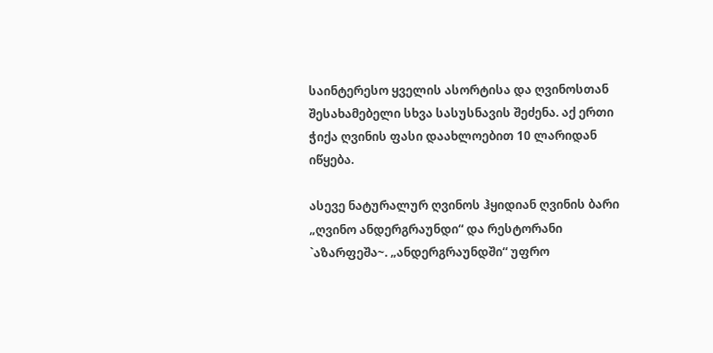საინტერესო ყველის ასორტისა და ღვინოსთან შესახამებელი სხვა სასუსნავის შეძენა. აქ ერთი ჭიქა ღვინის ფასი დაახლოებით 10 ლარიდან იწყება.

ასევე ნატურალურ ღვინოს ჰყიდიან ღვინის ბარი „ღვინო ანდერგრაუნდი“ და რესტორანი `აზარფეშა~. „ანდერგრაუნდში“ უფრო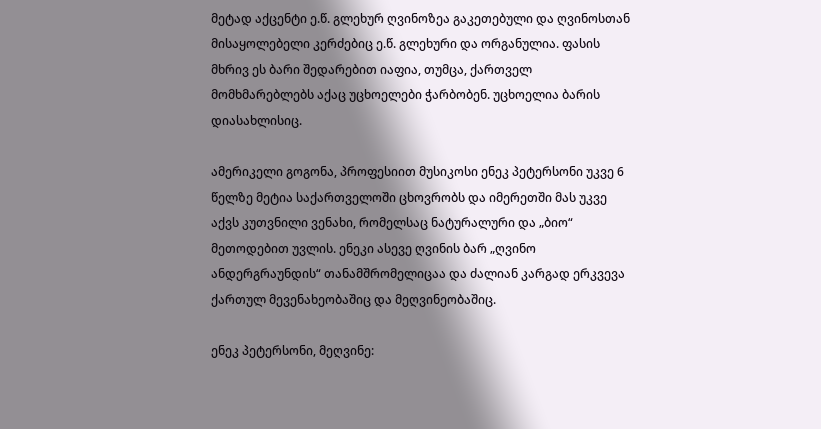მეტად აქცენტი ე.წ. გლეხურ ღვინოზეა გაკეთებული და ღვინოსთან მისაყოლებელი კერძებიც ე.წ. გლეხური და ორგანულია. ფასის მხრივ ეს ბარი შედარებით იაფია, თუმცა, ქართველ მომხმარებლებს აქაც უცხოელები ჭარბობენ. უცხოელია ბარის დიასახლისიც.

ამერიკელი გოგონა, პროფესიით მუსიკოსი ენეკ პეტერსონი უკვე 6 წელზე მეტია საქართველოში ცხოვრობს და იმერეთში მას უკვე აქვს კუთვნილი ვენახი, რომელსაც ნატურალური და „ბიო“ მეთოდებით უვლის. ენეკი ასევე ღვინის ბარ „ღვინო ანდერგრაუნდის“ თანამშრომელიცაა და ძალიან კარგად ერკვევა ქართულ მევენახეობაშიც და მეღვინეობაშიც.

ენეკ პეტერსონი, მეღვინე: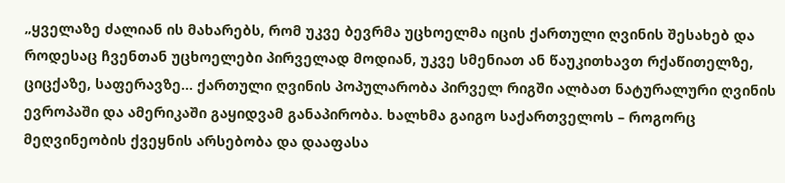„ყველაზე ძალიან ის მახარებს, რომ უკვე ბევრმა უცხოელმა იცის ქართული ღვინის შესახებ და როდესაც ჩვენთან უცხოელები პირველად მოდიან, უკვე სმენიათ ან წაუკითხავთ რქაწითელზე, ციცქაზე, საფერავზე... ქართული ღვინის პოპულარობა პირველ რიგში ალბათ ნატურალური ღვინის ევროპაში და ამერიკაში გაყიდვამ განაპირობა. ხალხმა გაიგო საქართველოს – როგორც მეღვინეობის ქვეყნის არსებობა და დააფასა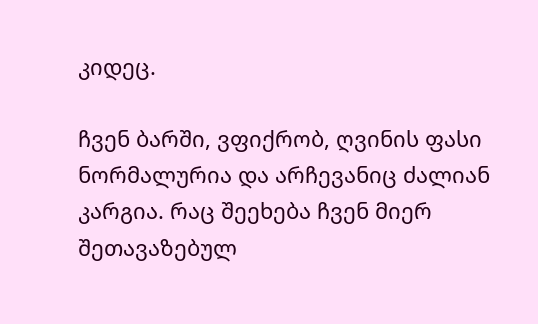კიდეც.

ჩვენ ბარში, ვფიქრობ, ღვინის ფასი ნორმალურია და არჩევანიც ძალიან კარგია. რაც შეეხება ჩვენ მიერ შეთავაზებულ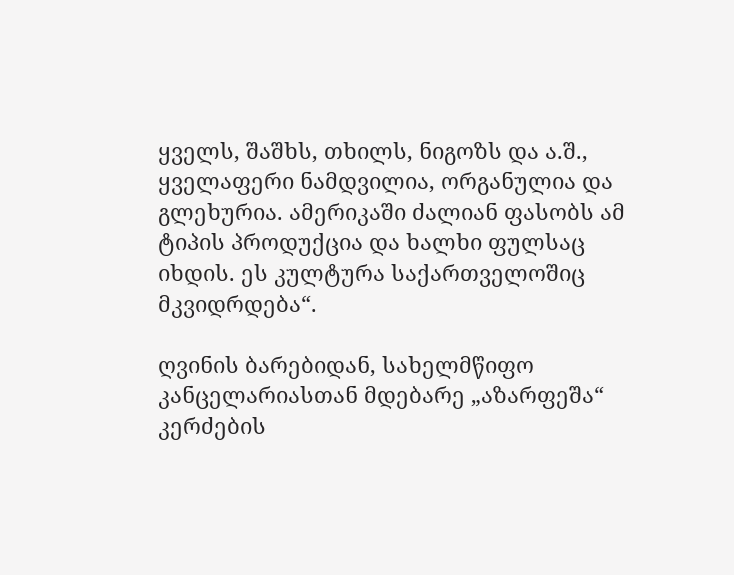ყველს, შაშხს, თხილს, ნიგოზს და ა.შ., ყველაფერი ნამდვილია, ორგანულია და გლეხურია. ამერიკაში ძალიან ფასობს ამ ტიპის პროდუქცია და ხალხი ფულსაც იხდის. ეს კულტურა საქართველოშიც მკვიდრდება“.

ღვინის ბარებიდან, სახელმწიფო კანცელარიასთან მდებარე „აზარფეშა“ კერძების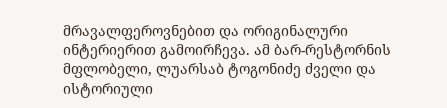მრავალფეროვნებით და ორიგინალური ინტერიერით გამოირჩევა. ამ ბარ-რესტორნის მფლობელი, ლუარსაბ ტოგონიძე ძველი და ისტორიული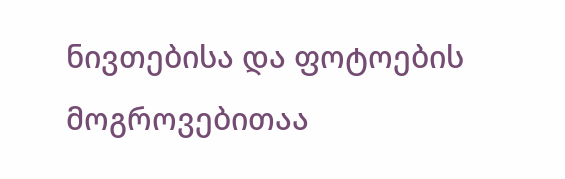ნივთებისა და ფოტოების მოგროვებითაა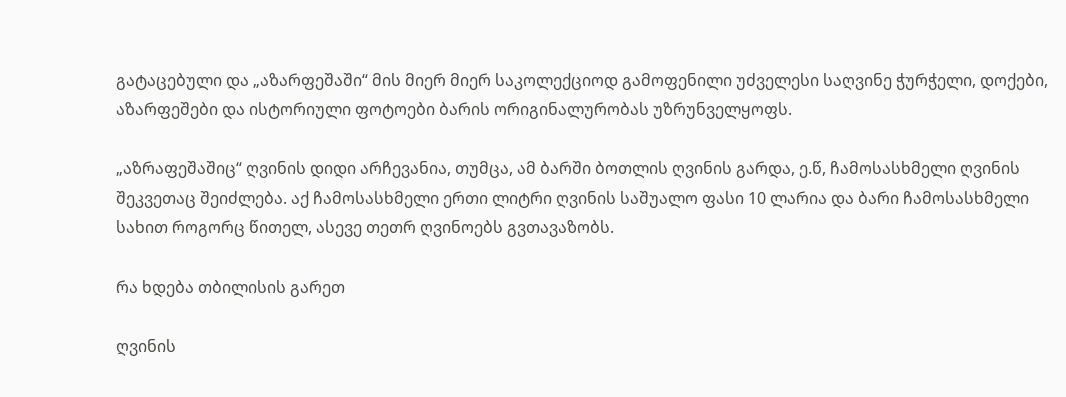გატაცებული და „აზარფეშაში“ მის მიერ მიერ საკოლექციოდ გამოფენილი უძველესი საღვინე ჭურჭელი, დოქები, აზარფეშები და ისტორიული ფოტოები ბარის ორიგინალურობას უზრუნველყოფს.

„აზრაფეშაშიც“ ღვინის დიდი არჩევანია, თუმცა, ამ ბარში ბოთლის ღვინის გარდა, ე.წ, ჩამოსასხმელი ღვინის შეკვეთაც შეიძლება. აქ ჩამოსასხმელი ერთი ლიტრი ღვინის საშუალო ფასი 10 ლარია და ბარი ჩამოსასხმელი სახით როგორც წითელ, ასევე თეთრ ღვინოებს გვთავაზობს.

რა ხდება თბილისის გარეთ

ღვინის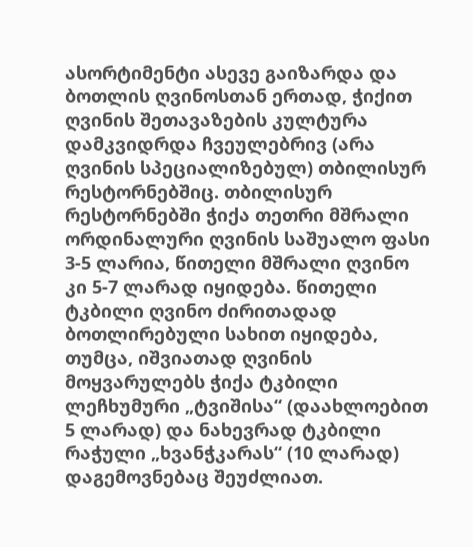ასორტიმენტი ასევე გაიზარდა და ბოთლის ღვინოსთან ერთად, ჭიქით ღვინის შეთავაზების კულტურა დამკვიდრდა ჩვეულებრივ (არა ღვინის სპეციალიზებულ) თბილისურ რესტორნებშიც. თბილისურ რესტორნებში ჭიქა თეთრი მშრალი ორდინალური ღვინის საშუალო ფასი 3-5 ლარია, წითელი მშრალი ღვინო კი 5-7 ლარად იყიდება. წითელი ტკბილი ღვინო ძირითადად ბოთლირებული სახით იყიდება, თუმცა, იშვიათად ღვინის მოყვარულებს ჭიქა ტკბილი ლეჩხუმური „ტვიშისა“ (დაახლოებით 5 ლარად) და ნახევრად ტკბილი რაჭული „ხვანჭკარას“ (10 ლარად) დაგემოვნებაც შეუძლიათ.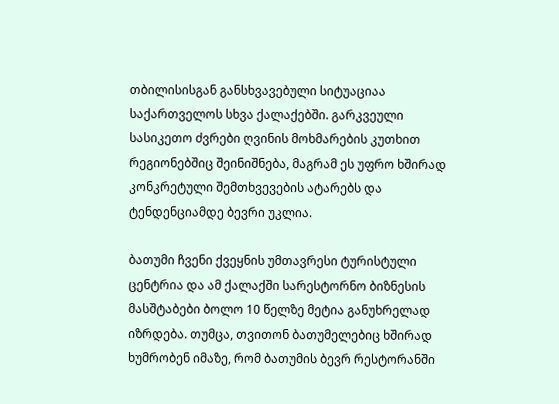თბილისისგან განსხვავებული სიტუაციაა საქართველოს სხვა ქალაქებში. გარკვეული სასიკეთო ძვრები ღვინის მოხმარების კუთხით რეგიონებშიც შეინიშნება, მაგრამ ეს უფრო ხშირად კონკრეტული შემთხვევების ატარებს და ტენდენციამდე ბევრი უკლია.

ბათუმი ჩვენი ქვეყნის უმთავრესი ტურისტული ცენტრია და ამ ქალაქში სარესტორნო ბიზნესის მასშტაბები ბოლო 10 წელზე მეტია განუხრელად იზრდება. თუმცა, თვითონ ბათუმელებიც ხშირად ხუმრობენ იმაზე, რომ ბათუმის ბევრ რესტორანში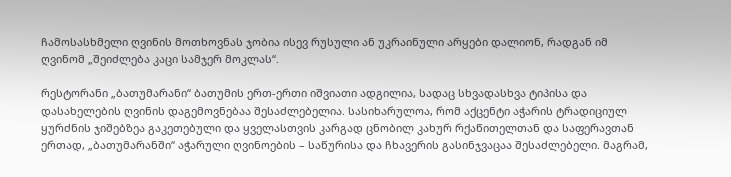ჩამოსასხმელი ღვინის მოთხოვნას ჯობია ისევ რუსული ან უკრაინული არყები დალიონ, რადგან იმ ღვინომ „შეიძლება კაცი სამჯერ მოკლას“.

რესტორანი „ბათუმარანი“ ბათუმის ერთ-ერთი იშვიათი ადგილია, სადაც სხვადასხვა ტიპისა და დასახელების ღვინის დაგემოვნებაა შესაძლებელია. სასიხარულოა, რომ აქცენტი აჭარის ტრადიციულ ყურძნის ჯიშებზეა გაკეთებული და ყველასთვის კარგად ცნობილ კახურ რქაწითელთან და საფერავთან ერთად, „ბათუმარანში“ აჭარული ღვინოების – საწურისა და ჩხავერის გასინჯვაცაა შესაძლებელი. მაგრამ,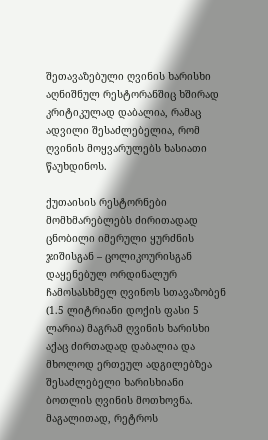შეთავაზებული ღვინის ხარისხი აღნიშნულ რესტორანშიც ხშირად კრიტიკულად დაბალია, რამაც ადვილი შესაძლებელია, რომ ღვინის მოყვარულებს ხასიათი წაუხდინოს.

ქუთაისის რესტორნები მომხმარებლებს ძირითადად ცნობილი იმერული ყურძნის ჯიშისგან – ცოლიკოურისგან დაყენებულ ორდინალურ ჩამოსასხმელ ღვინოს სთავაზობენ (1.5 ლიტრიანი დოქის ფასი 5 ლარია) მაგრამ ღვინის ხარისხი აქაც ძირთადად დაბალია და მხოლოდ ერთეულ ადგილებზეა შესაძლებელი ხარისხიანი ბოთლის ღვინის მოთხოვნა. მაგალითად, რეტროს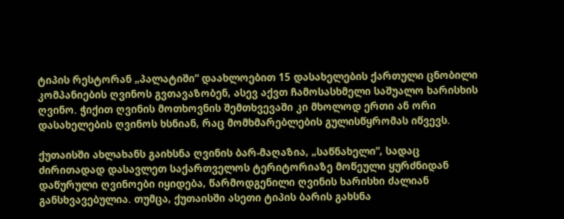ტიპის რესტორან „პალატიში“ დაახლოებით 15 დასახელების ქართული ცნობილი კომპანიების ღვინოს გვთავაზობენ, ასევ აქვთ ჩამოსასხმელი საშუალო ხარისხის ღვინო. ჭიქით ღვინის მოთხოვნის შემთხვევაში კი მხოლოდ ერთი ან ორი დასახელების ღვინოს ხსნიან, რაც მომხმარებლების გულისწყრომას იწვევს.

ქუთაისში ახლახანს გაიხსნა ღვინის ბარ-მაღაზია, „საწნახელი“, სადაც ძირითადად დასავლეთ საქართველოს ტერიტორიაზე მოწეული ყურძნიდან დაწურული ღვინოები იყიდება, წარმოდგენილი ღვინის ხარისხი ძალიან განსხვავებულია. თუმცა, ქუთაისში ასეთი ტიპის ბარის გახსნა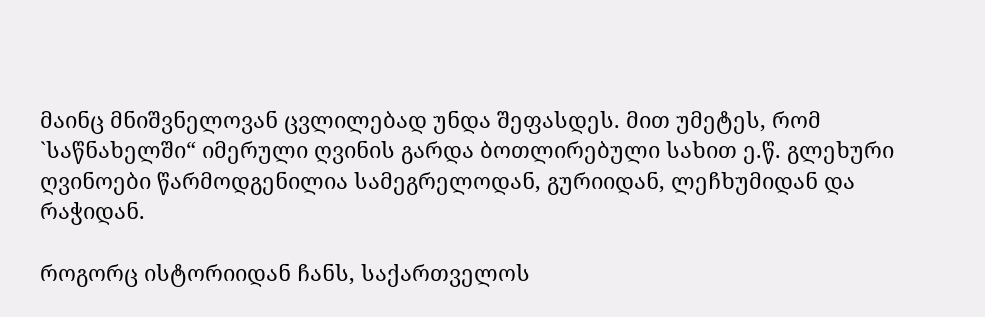მაინც მნიშვნელოვან ცვლილებად უნდა შეფასდეს. მით უმეტეს, რომ `საწნახელში“ იმერული ღვინის გარდა ბოთლირებული სახით ე.წ. გლეხური ღვინოები წარმოდგენილია სამეგრელოდან, გურიიდან, ლეჩხუმიდან და რაჭიდან.

როგორც ისტორიიდან ჩანს, საქართველოს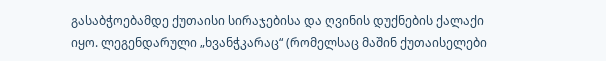გასაბჭოებამდე ქუთაისი სირაჯებისა და ღვინის დუქნების ქალაქი იყო. ლეგენდარული „ხვანჭკარაც“ (რომელსაც მაშინ ქუთაისელები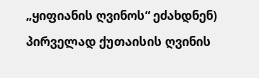„ყიფიანის ღვინოს“ ეძახდნენ) პირველად ქუთაისის ღვინის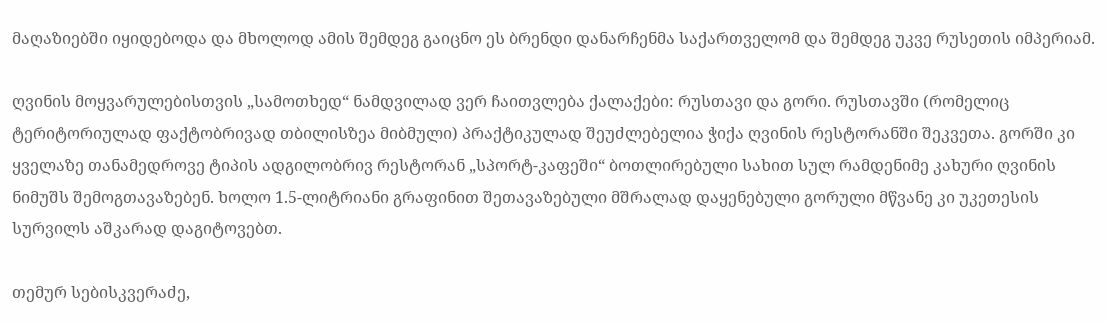მაღაზიებში იყიდებოდა და მხოლოდ ამის შემდეგ გაიცნო ეს ბრენდი დანარჩენმა საქართველომ და შემდეგ უკვე რუსეთის იმპერიამ.

ღვინის მოყვარულებისთვის „სამოთხედ“ ნამდვილად ვერ ჩაითვლება ქალაქები: რუსთავი და გორი. რუსთავში (რომელიც ტერიტორიულად ფაქტობრივად თბილისზეა მიბმული) პრაქტიკულად შეუძლებელია ჭიქა ღვინის რესტორანში შეკვეთა. გორში კი ყველაზე თანამედროვე ტიპის ადგილობრივ რესტორან „სპორტ-კაფეში“ ბოთლირებული სახით სულ რამდენიმე კახური ღვინის ნიმუშს შემოგთავაზებენ. ხოლო 1.5-ლიტრიანი გრაფინით შეთავაზებული მშრალად დაყენებული გორული მწვანე კი უკეთესის სურვილს აშკარად დაგიტოვებთ.

თემურ სებისკვერაძე,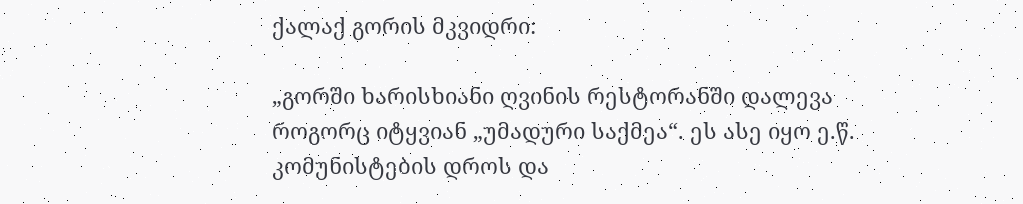ქალაქ გორის მკვიდრი:

„გორში ხარისხიანი ღვინის რესტორანში დალევა როგორც იტყვიან „უმადური საქმეა“. ეს ასე იყო ე.წ. კომუნისტების დროს და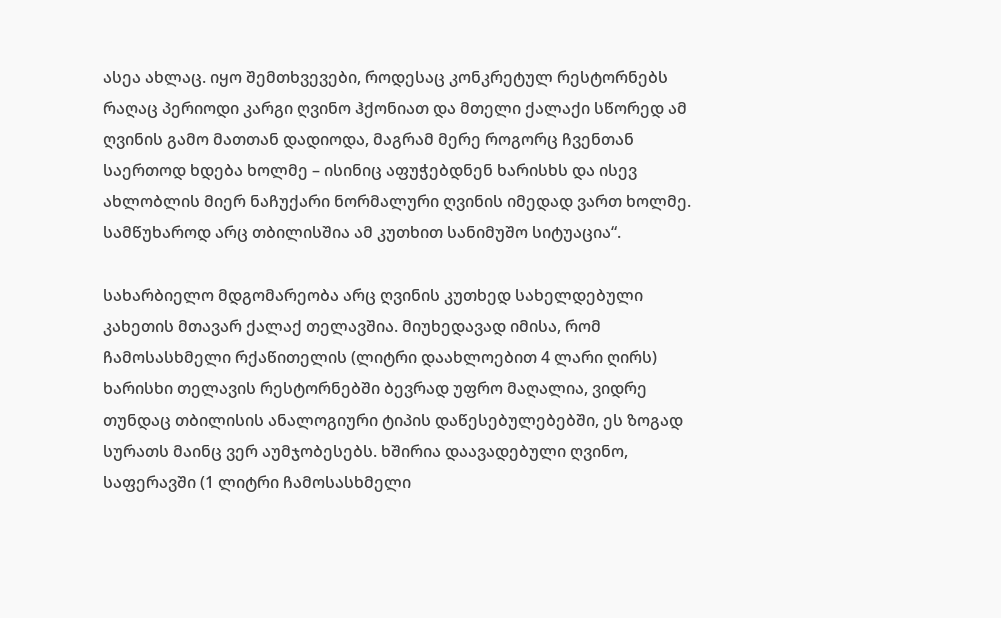ასეა ახლაც. იყო შემთხვევები, როდესაც კონკრეტულ რესტორნებს რაღაც პერიოდი კარგი ღვინო ჰქონიათ და მთელი ქალაქი სწორედ ამ ღვინის გამო მათთან დადიოდა, მაგრამ მერე როგორც ჩვენთან საერთოდ ხდება ხოლმე – ისინიც აფუჭებდნენ ხარისხს და ისევ ახლობლის მიერ ნაჩუქარი ნორმალური ღვინის იმედად ვართ ხოლმე. სამწუხაროდ არც თბილისშია ამ კუთხით სანიმუშო სიტუაცია“.

სახარბიელო მდგომარეობა არც ღვინის კუთხედ სახელდებული კახეთის მთავარ ქალაქ თელავშია. მიუხედავად იმისა, რომ ჩამოსასხმელი რქაწითელის (ლიტრი დაახლოებით 4 ლარი ღირს) ხარისხი თელავის რესტორნებში ბევრად უფრო მაღალია, ვიდრე თუნდაც თბილისის ანალოგიური ტიპის დაწესებულებებში, ეს ზოგად სურათს მაინც ვერ აუმჯობესებს. ხშირია დაავადებული ღვინო, საფერავში (1 ლიტრი ჩამოსასხმელი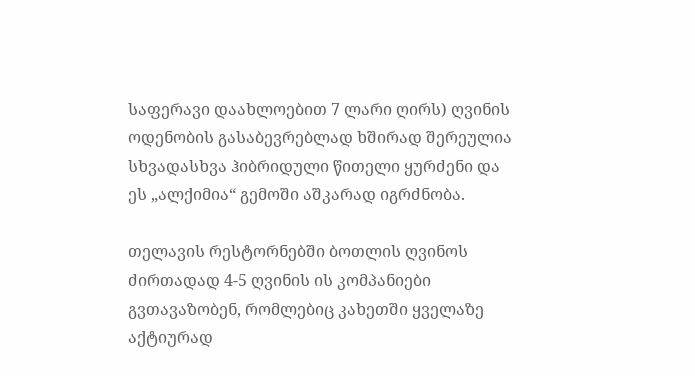საფერავი დაახლოებით 7 ლარი ღირს) ღვინის ოდენობის გასაბევრებლად ხშირად შერეულია სხვადასხვა ჰიბრიდული წითელი ყურძენი და ეს „ალქიმია“ გემოში აშკარად იგრძნობა.

თელავის რესტორნებში ბოთლის ღვინოს ძირთადად 4-5 ღვინის ის კომპანიები გვთავაზობენ, რომლებიც კახეთში ყველაზე აქტიურად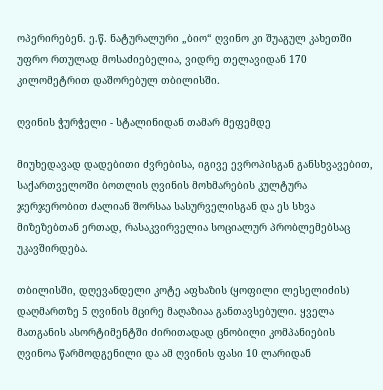ოპერირებენ. ე.წ. ნატურალური „ბიო“ ღვინო კი შუაგულ კახეთში უფრო რთულად მოსაძიებელია, ვიდრე თელავიდან 170 კილომეტრით დაშორებულ თბილისში.

ღვინის ჭურჭელი - სტალინიდან თამარ მეფემდე

მიუხედავად დადებითი ძვრებისა, იგივე ევროპისგან განსხვავებით, საქართველოში ბოთლის ღვინის მოხმარების კულტურა ჯერჯერობით ძალიან შორსაა სასურველისგან და ეს სხვა მიზეზებთან ერთად, რასაკვირველია სოციალურ პრობლემებსაც უკავშირდება.

თბილისში, დღევანდელი კოტე აფხაზის (ყოფილი ლესელიძის) დაღმართზე 5 ღვინის მცირე მაღაზიაა განთავსებული. ყველა მათგანის ასორტიმენტში ძირითადად ცნობილი კომპანიების ღვინოა წარმოდგენილი და ამ ღვინის ფასი 10 ლარიდან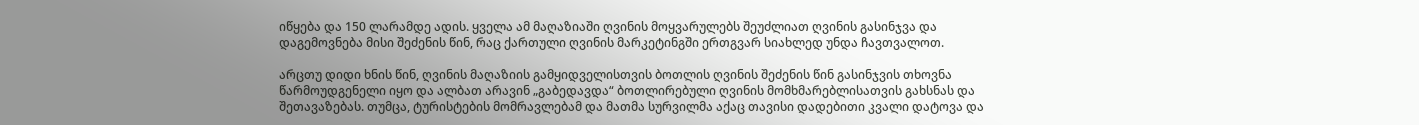იწყება და 150 ლარამდე ადის. ყველა ამ მაღაზიაში ღვინის მოყვარულებს შეუძლიათ ღვინის გასინჯვა და დაგემოვნება მისი შეძენის წინ, რაც ქართული ღვინის მარკეტინგში ერთგვარ სიახლედ უნდა ჩავთვალოთ.

არცთუ დიდი ხნის წინ, ღვინის მაღაზიის გამყიდველისთვის ბოთლის ღვინის შეძენის წინ გასინჯვის თხოვნა წარმოუდგენელი იყო და ალბათ არავინ „გაბედავდა“ ბოთლირებული ღვინის მომხმარებლისათვის გახსნას და შეთავაზებას. თუმცა, ტურისტების მომრავლებამ და მათმა სურვილმა აქაც თავისი დადებითი კვალი დატოვა და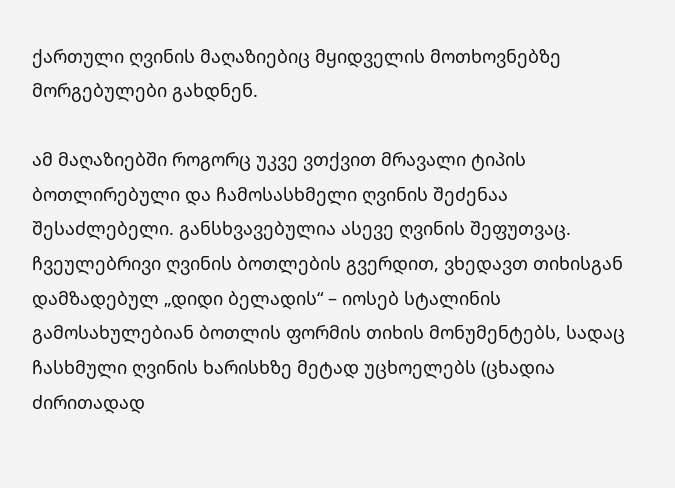ქართული ღვინის მაღაზიებიც მყიდველის მოთხოვნებზე მორგებულები გახდნენ.

ამ მაღაზიებში როგორც უკვე ვთქვით მრავალი ტიპის ბოთლირებული და ჩამოსასხმელი ღვინის შეძენაა შესაძლებელი. განსხვავებულია ასევე ღვინის შეფუთვაც. ჩვეულებრივი ღვინის ბოთლების გვერდით, ვხედავთ თიხისგან დამზადებულ „დიდი ბელადის“ – იოსებ სტალინის გამოსახულებიან ბოთლის ფორმის თიხის მონუმენტებს, სადაც ჩასხმული ღვინის ხარისხზე მეტად უცხოელებს (ცხადია ძირითადად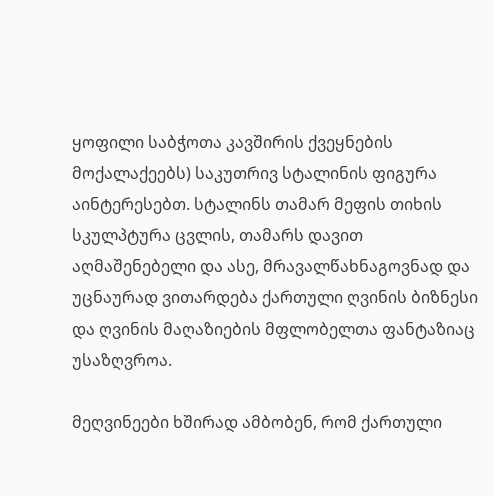ყოფილი საბჭოთა კავშირის ქვეყნების მოქალაქეებს) საკუთრივ სტალინის ფიგურა აინტერესებთ. სტალინს თამარ მეფის თიხის სკულპტურა ცვლის, თამარს დავით აღმაშენებელი და ასე, მრავალწახნაგოვნად და უცნაურად ვითარდება ქართული ღვინის ბიზნესი და ღვინის მაღაზიების მფლობელთა ფანტაზიაც უსაზღვროა.

მეღვინეები ხშირად ამბობენ, რომ ქართული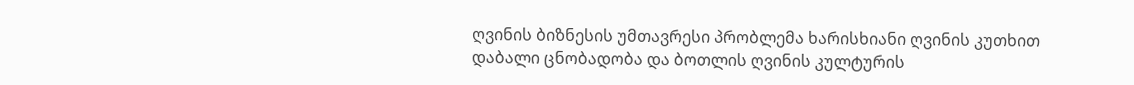ღვინის ბიზნესის უმთავრესი პრობლემა ხარისხიანი ღვინის კუთხით დაბალი ცნობადობა და ბოთლის ღვინის კულტურის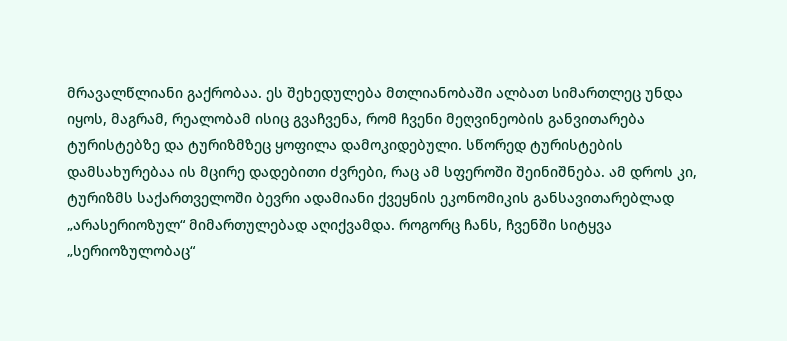მრავალწლიანი გაქრობაა. ეს შეხედულება მთლიანობაში ალბათ სიმართლეც უნდა იყოს, მაგრამ, რეალობამ ისიც გვაჩვენა, რომ ჩვენი მეღვინეობის განვითარება ტურისტებზე და ტურიზმზეც ყოფილა დამოკიდებული. სწორედ ტურისტების დამსახურებაა ის მცირე დადებითი ძვრები, რაც ამ სფეროში შეინიშნება. ამ დროს კი, ტურიზმს საქართველოში ბევრი ადამიანი ქვეყნის ეკონომიკის განსავითარებლად „არასერიოზულ“ მიმართულებად აღიქვამდა. როგორც ჩანს, ჩვენში სიტყვა „სერიოზულობაც“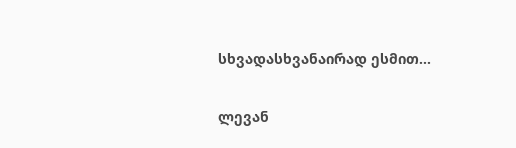სხვადასხვანაირად ესმით...

ლევან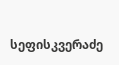სეფისკვერაძე